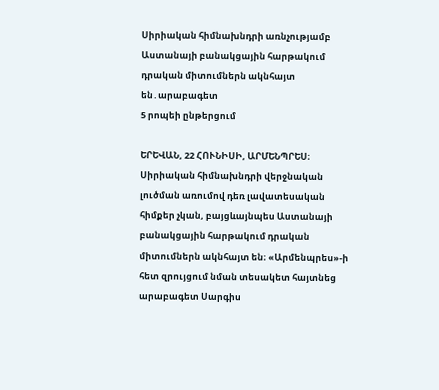Սիրիական հիմնախնդրի առնչությամբ Աստանայի բանակցային հարթակում դրական միտումներն ակնհայտ են․արաբագետ
5 րոպեի ընթերցում

ԵՐԵՎԱՆ, 22 ՀՈՒՆԻՍԻ, ԱՐՄԵՆՊՐԵՍ։ Սիրիական հիմնախնդրի վերջնական լուծման առումով դեռ լավատեսական հիմքեր չկան, բայցևայնպես Աստանայի բանակցային հարթակում դրական միտումներն ակնհայտ են։ «Արմենպրես»-ի հետ զրույցում նման տեսակետ հայտնեց արաբագետ Սարգիս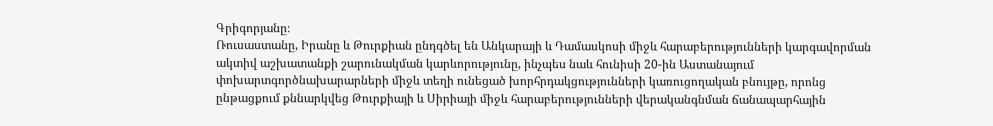Գրիգորյանը։
Ռուսաստանը, Իրանը և Թուրքիան ընդգծել են Անկարայի և Դամասկոսի միջև հարաբերությունների կարգավորման ակտիվ աշխատանքի շարունակման կարևորությունը, ինչպես նաև հունիսի 20-ին Աստանայում փոխարտգործնախարարների միջև տեղի ունեցած խորհրդակցությունների կառուցողական բնույթը, որոնց ընթացքում քննարկվեց Թուրքիայի և Սիրիայի միջև հարաբերությունների վերականգնման ճանապարհային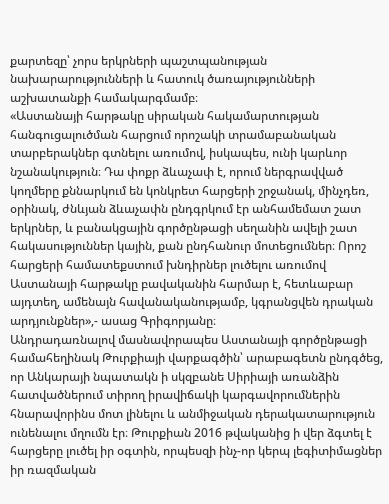քարտեզը՝ չորս երկրների պաշտպանության նախարարությունների և հատուկ ծառայությունների աշխատանքի համակարգմամբ։
«Աստանայի հարթակը սիրական հակամարտության հանգուցալուծման հարցում որոշակի տրամաբանական տարբերակներ գտնելու առումով, իսկապես, ունի կարևոր նշանակություն։ Դա փոքր ձևաչափ է, որում ներգրավված կողմերը քննարկում են կոնկրետ հարցերի շրջանակ, մինչդեռ, օրինակ, ժնևյան ձևաչափն ընդգրկում էր անհամեմատ շատ երկրներ, և բանակցային գործընթացի սեղանին ավելի շատ հակասություններ կային, քան ընդհանուր մոտեցումներ։ Որոշ հարցերի համատեքստում խնդիրներ լուծելու առումով Աստանայի հարթակը բավականին հարմար է, հետևաբար այդտեղ, ամենայն հավանականությամբ, կգրանցվեն դրական արդյունքներ»,- ասաց Գրիգորյանը։
Անդրադառնալով մասնավորապես Աստանայի գործընթացի համահեղինակ Թուրքիայի վարքագծին՝ արաբագետն ընդգծեց, որ Անկարայի նպատակն ի սկզբանե Սիրիայի առանձին հատվածներում տիրող իրավիճակի կարգավորումներին հնարավորինս մոտ լինելու և անմիջական դերակատարություն ունենալու մղումն էր։ Թուրքիան 2016 թվականից ի վեր ձգտել է հարցերը լուծել իր օգտին, որպեսզի ինչ-որ կերպ լեգիտիմացներ իր ռազմական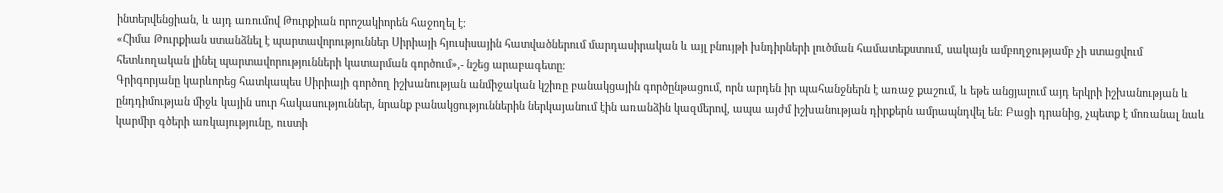ինտերվենցիան, և այդ առումով Թուրքիան որոշակիորեն հաջողել է։
«Հիմա Թուրքիան ստանձնել է պարտավորություններ Սիրիայի հյուսիսային հատվածներում մարդասիրական և այլ բնույթի խնդիրների լուծման համատեքստում, սակայն ամբողջությամբ չի ստացվում հետևողական լինել պարտավորությունների կատարման գործում»,- նշեց արաբագետը։
Գրիգորյանը կարևորեց հատկապես Սիրիայի գործող իշխանության անմիջական կշիռը բանակցային գործընթացում, որն արդեն իր պահանջներն է առաջ քաշում, և եթե անցյալում այդ երկրի իշխանության և ընդդիմության միջև կային սուր հակասություններ, նրանք բանակցություններին ներկայանում էին առանձին կազմերով, ապա այժմ իշխանության դիրքերն ամրապնդվել են։ Բացի դրանից, չպետք է մոռանալ նաև կարմիր գծերի առկայությունը, ուստի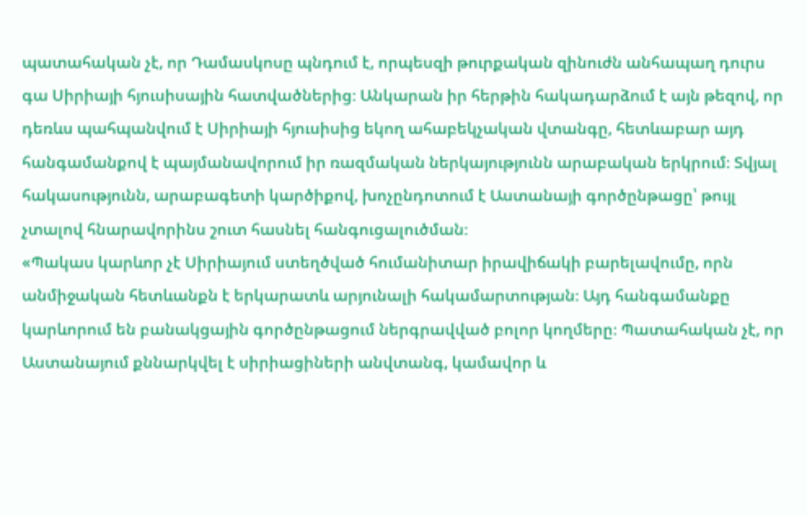պատահական չէ, որ Դամասկոսը պնդում է, որպեսզի թուրքական զինուժն անհապաղ դուրս գա Սիրիայի հյուսիսային հատվածներից։ Անկարան իր հերթին հակադարձում է այն թեզով, որ դեռևս պահպանվում է Սիրիայի հյուսիսից եկող ահաբեկչական վտանգը, հետևաբար այդ հանգամանքով է պայմանավորում իր ռազմական ներկայությունն արաբական երկրում։ Տվյալ հակասությունն, արաբագետի կարծիքով, խոչընդոտում է Աստանայի գործընթացը՝ թույլ չտալով հնարավորինս շուտ հասնել հանգուցալուծման։
«Պակաս կարևոր չէ Սիրիայում ստեղծված հումանիտար իրավիճակի բարելավումը, որն անմիջական հետևանքն է երկարատև արյունալի հակամարտության։ Այդ հանգամանքը կարևորում են բանակցային գործընթացում ներգրավված բոլոր կողմերը։ Պատահական չէ, որ Աստանայում քննարկվել է սիրիացիների անվտանգ, կամավոր և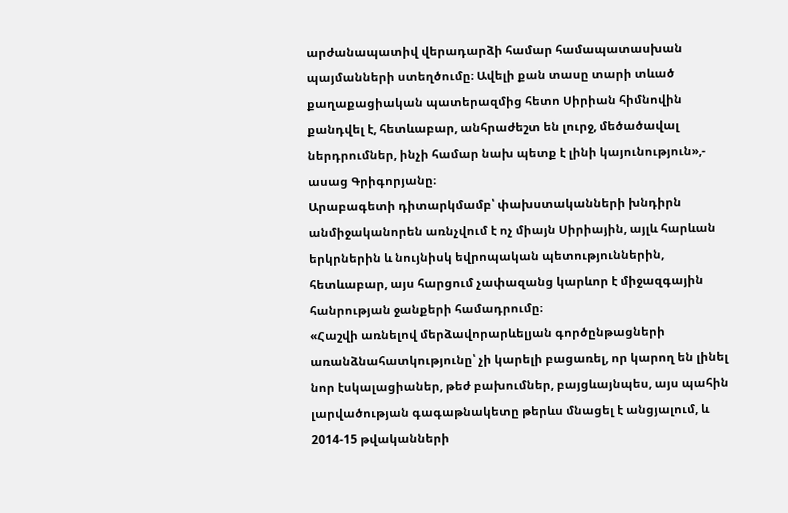արժանապատիվ վերադարձի համար համապատասխան պայմանների ստեղծումը։ Ավելի քան տասը տարի տևած քաղաքացիական պատերազմից հետո Սիրիան հիմնովին քանդվել է, հետևաբար, անհրաժեշտ են լուրջ, մեծածավալ ներդրումներ, ինչի համար նախ պետք է լինի կայունություն»,- ասաց Գրիգորյանը։
Արաբագետի դիտարկմամբ՝ փախստականների խնդիրն անմիջականորեն առնչվում է ոչ միայն Սիրիային, այլև հարևան երկրներին և նույնիսկ եվրոպական պետություններին, հետևաբար, այս հարցում չափազանց կարևոր է միջազգային հանրության ջանքերի համադրումը։
«Հաշվի առնելով մերձավորարևելյան գործընթացների առանձնահատկությունը՝ չի կարելի բացառել, որ կարող են լինել նոր էսկալացիաներ, թեժ բախումներ, բայցևայնպես, այս պահին լարվածության գագաթնակետը թերևս մնացել է անցյալում, և 2014-15 թվականների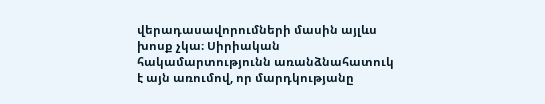վերադասավորումների մասին այլևս խոսք չկա։ Սիրիական հակամարտությունն առանձնահատուկ է այն առումով, որ մարդկությանը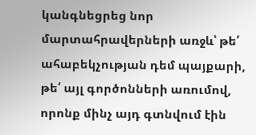կանգնեցրեց նոր մարտահրավերների առջև՝ թե՛ ահաբեկչության դեմ պայքարի, թե՛ այլ գործոնների առումով, որոնք մինչ այդ գտնվում էին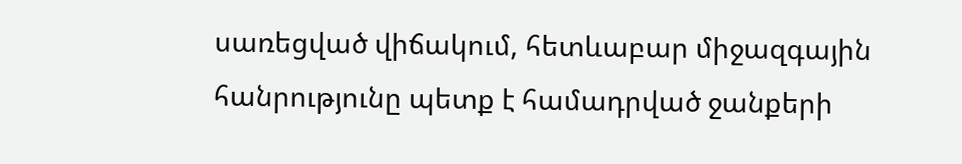սառեցված վիճակում, հետևաբար միջազգային հանրությունը պետք է համադրված ջանքերի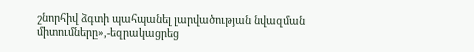շնորհիվ ձգտի պահպանել լարվածության նվազման միտումները»,-եզրակացրեց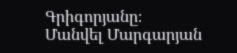Գրիգորյանը։
Մանվել Մարգարյան